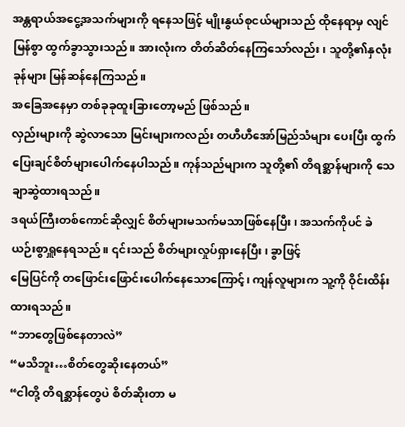အန္တရာယ်အငွေ့အသက်များကို ရနေသဖြင့် မျိုးနွယ်စုငယ်များသည် ထိုနေရာမှ လျင်မြန်စွာ ထွက်ခွာသွားသည်။ အားလုံးက တိတ်ဆိတ်နေကြသော်လည်း၊ သူတို့၏နှလုံးခုန်များ မြန်ဆန်နေကြသည်။
အခြေအနေမှာ တစ်ခုခုထူးခြားတော့မည် ဖြစ်သည်။
လှည်းများကို ဆွဲလာသော မြင်းများကလည်း တဟီဟီအော်မြည်သံများ ပေးပြီး ထွက်ပြေးချင်စိတ်များပေါက်နေပါသည်။ ကုန်သည်များက သူတို့၏ တိရစ္ဆာန်များကို သေချာဆွဲထားရသည်။
ဒရယ်ကြီးတစ်ကောင်ဆိုလျှင် စိတ်များမသက်မသာဖြစ်နေပြီး၊ အသက်ကိုပင် ခဲယဉ်းစွာရှူနေရသည်။ ၎င်းသည် စိတ်များလှုပ်ရှားနေပြီး၊ ခွာဖြင့်
မြေပြင်ကို တဖြောင်းဖြောင်းပေါက်နေသောကြောင့်၊ ကျန်လူများက သူ့ကို ဝိုင်းထိန်းထားရသည်။
“ဘာတွေဖြစ်နေတာလဲ”
“မသိဘူး…စိတ်တွေဆိုးနေတယ်”
“ငါတို့ တိရစ္ဆာန်တွေပဲ စိတ်ဆိုးတာ မ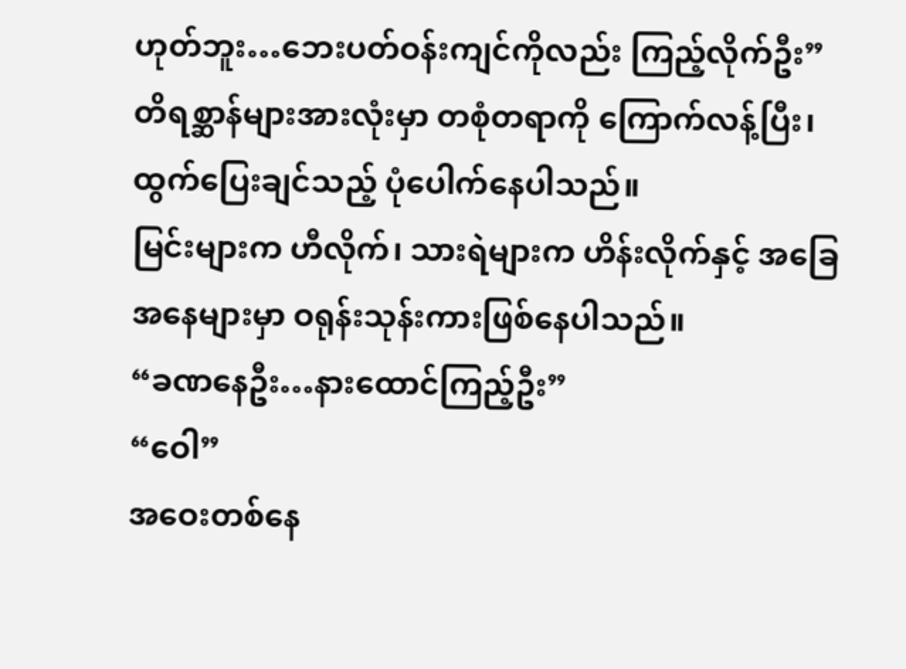ဟုတ်ဘူး…ဘေးပတ်ဝန်းကျင်ကိုလည်း ကြည့်လိုက်ဦး”
တိရစ္ဆာန်များအားလုံးမှာ တစုံတရာကို ကြောက်လန့်ပြီး၊ ထွက်ပြေးချင်သည့် ပုံပေါက်နေပါသည်။
မြင်းများက ဟီလိုက်၊ သားရဲများက ဟိန်းလိုက်နှင့် အခြေအနေများမှာ ဝရုန်းသုန်းကားဖြစ်နေပါသည်။
“ခဏနေဦး…နားထောင်ကြည့်ဦး”
“ဝေါ”
အဝေးတစ်နေ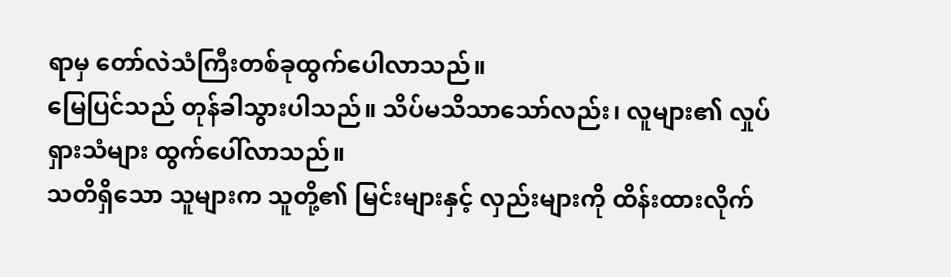ရာမှ တော်လဲသံကြီးတစ်ခုထွက်ပေါလာသည်။
မြေပြင်သည် တုန်ခါသွားပါသည်။ သိပ်မသိသာသော်လည်း၊ လူများ၏ လှုပ်ရှားသံများ ထွက်ပေါ်လာသည်။
သတိရှိသော သူများက သူတို့၏ မြင်းများနှင့် လှည်းများကို ထိန်းထားလိုက်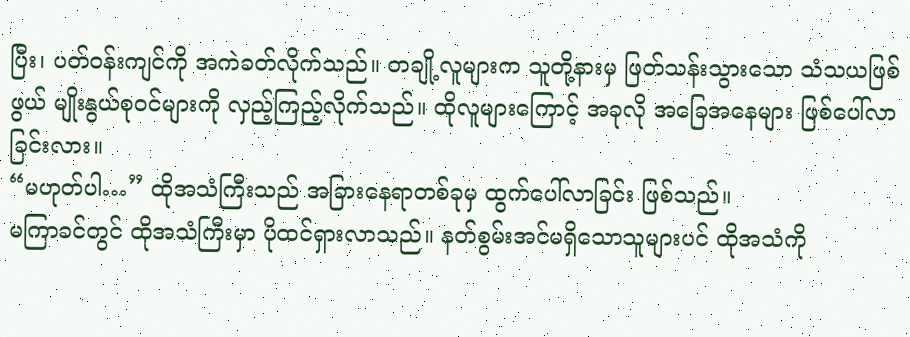ပြီး၊ ပတ်ဝန်းကျင်ကို အကဲခတ်လိုက်သည်။ တချို့လူများက သူတို့နားမှ ဖြတ်သန်းသွားသော သံသယဖြစ်ဖွယ် မျိုးနွယ်စုဝင်များကို လှည့်ကြည့်လိုက်သည်။ ထိုလူများကြောင့် အခုလို အခြေအနေများ ဖြစ်ပေါ်လာခြင်းလား။
“မဟုတ်ပါ…” ထိုအသံကြီးသည် အခြားနေရာတစ်ခုမှ ထွက်ပေါ်လာခြင်း ဖြစ်သည်။
မကြာခင်တွင် ထိုအသံကြီးမှာ ပိုထင်ရှားလာသည်။ နတ်စွမ်းအင်မရှိသောသူများပင် ထိုအသံကို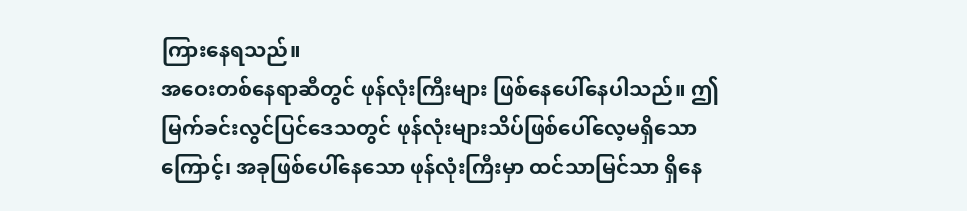ကြားနေရသည်။
အဝေးတစ်နေရာဆီတွင် ဖုန်လုံးကြီးများ ဖြစ်နေပေါ်နေပါသည်။ ဤမြက်ခင်းလွင်ပြင်ဒေသတွင် ဖုန်လုံးများသိပ်ဖြစ်ပေါ်လေ့မရှိသောကြောင့်၊ အခုဖြစ်ပေါ်နေသော ဖုန်လုံးကြီးမှာ ထင်သာမြင်သာ ရှိနေ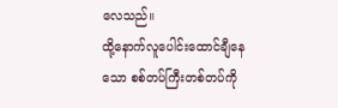လေသည်။
ထို့နောက်လူပေါင်းထောင်ချီနေသော စစ်တပ်ကြီးတစ်တပ်ကို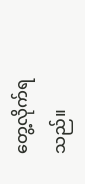တွေ့လိုက်ရသည်။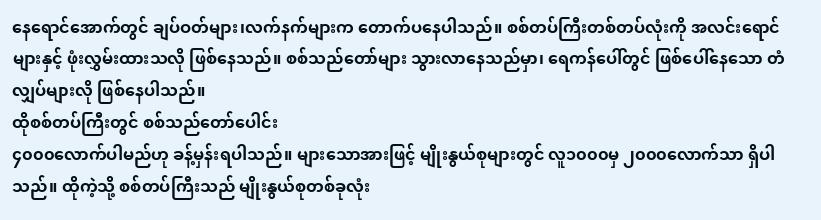နေရောင်အောက်တွင် ချပ်ဝတ်များ၊လက်နက်များက တောက်ပနေပါသည်။ စစ်တပ်ကြီးတစ်တပ်လုံးကို အလင်းရောင်များနှင့် ဖုံးလွှမ်းထားသလို ဖြစ်နေသည်။ စစ်သည်တော်များ သွားလာနေသည်မှာ၊ ရေကန်ပေါ်တွင် ဖြစ်ပေါ်နေသော တံလျှပ်များလို ဖြစ်နေပါသည်။
ထိုစစ်တပ်ကြီးတွင် စစ်သည်တော်ပေါင်း
၄၀၀၀လောက်ပါမည်ဟု ခန့်မှန်းရပါသည်။ များသောအားဖြင့် မျိုးနွယ်စုများတွင် လူ၁၀၀၀မှ ၂၀၀၀လောက်သာ ရှိပါသည်။ ထိုကဲ့သို့ စစ်တပ်ကြီးသည် မျိုးနွယ်စုတစ်ခုလုံး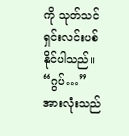ကို သုတ်သင်ရှင်းလင်းပစ်နိုင်ပါသည်။
“ဂွပ်…”
အားလုံးသည်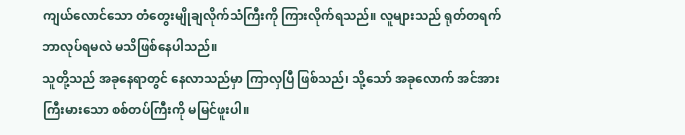ကျယ်လောင်သော တံတွေးမျိုချလိုက်သံကြီးကို ကြားလိုက်ရသည်။ လူများသည် ရုတ်တရက် ဘာလုပ်ရမလဲ မသိဖြစ်နေပါသည်။
သူတို့သည် အခုနေရာတွင် နေလာသည်မှာ ကြာလှပြီ ဖြစ်သည်၊ သို့သော် အခုလောက် အင်အားကြီးမားသော စစ်တပ်ကြီးကို မမြင်ဖူးပါ။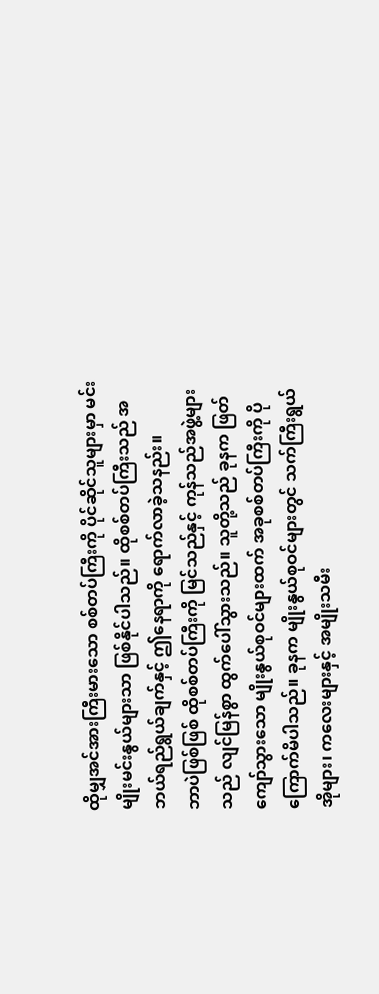ထိုမျှအင်အားကြီးမားသော စစ်တပ်ကြီးကို ပိုင်ဆိုင်သူများမှာ မင်းမျိုးမင်းနွယ်များသာ ဖြစ်နိုင်ပါသည်။ ထိုစစ်တပ်ကြီးသည် အဘယ်ရည်ရွယ်ချက်နှင့် ဤနေရာကို ရောက်လာခဲ့သနည်း။
ဘာပဲဖြစ်ဖြစ် ထိုစစ်တပ်ကြီးကို မြင်သည်နှင့် ကုန်သည်အဖွဲ့များသည် လျင်မြန်စွာ ထွက်ပေါ်သွားသည်။ သူတို့သည် ခုနက ဖြတ်ကျော်သွားသော မျိုးနွယ်စုဝင်များထက် အခုစစ်တပ်ကြီးကို ပိုကြောက်မိပါသည်။ ခုနက မျိုးနွယ်စုဝင်များတွင် သက်ကြီးရွယ်အိုများ၊ ကလေးများနှင့် အမျိုးသမီး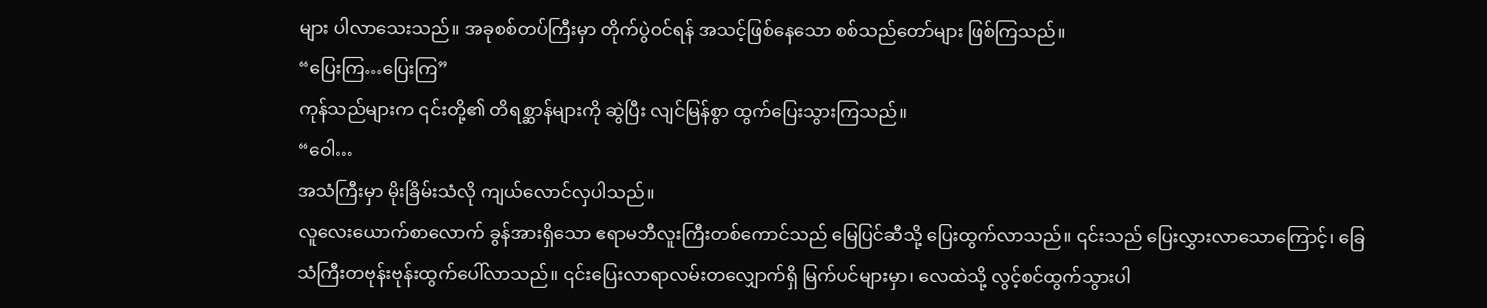များ ပါလာသေးသည်။ အခုစစ်တပ်ကြီးမှာ တိုက်ပွဲဝင်ရန် အသင့်ဖြစ်နေသော စစ်သည်တော်များ ဖြစ်ကြသည်။
“ပြေးကြ…ပြေးကြ”
ကုန်သည်များက ၎င်းတို့၏ တိရစ္ဆာန်များကို ဆွဲပြီး လျင်မြန်စွာ ထွက်ပြေးသွားကြသည်။
“ဝေါ…
အသံကြီးမှာ မိုးခြိမ်းသံလို ကျယ်လောင်လှပါသည်။
လူလေးယောက်စာလောက် ခွန်အားရှိသော ဧရာမဘီလူးကြီးတစ်ကောင်သည် မြေပြင်ဆီသို့ ပြေးထွက်လာသည်။ ၎င်းသည် ပြေးလွှားလာသောကြောင့်၊ ခြေသံကြီးတဗုန်းဗုန်းထွက်ပေါ်လာသည်။ ၎င်းပြေးလာရာလမ်းတလျှောက်ရှိ မြက်ပင်များမှာ၊ လေထဲသို့ လွင့်စင်ထွက်သွားပါ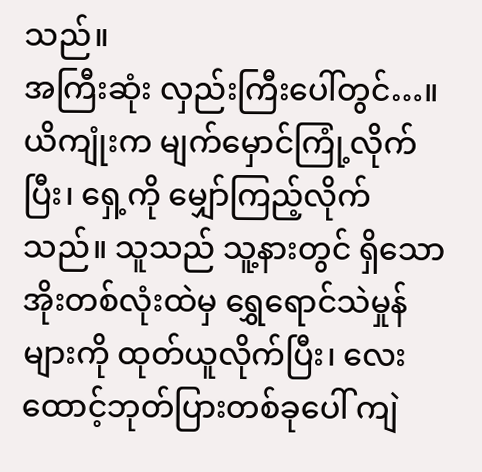သည်။
အကြီးဆုံး လှည်းကြီးပေါ်တွင်…။
ယိကျုံးက မျက်မှောင်ကြုံ့လိုက်ပြီး၊ ရှေ့ကို မျှော်ကြည့်လိုက်သည်။ သူသည် သူ့နားတွင် ရှိသော အိုးတစ်လုံးထဲမှ ရွှေရောင်သဲမှုန်များကို ထုတ်ယူလိုက်ပြီး၊ လေးထောင့်ဘုတ်ပြားတစ်ခုပေါ် ကျဲ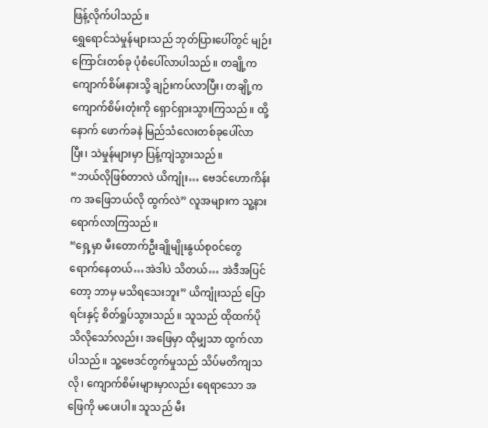ဖြန့်လိုက်ပါသည်။
ရွှေရောင်သဲမှုန်များသည် ဘုတ်ပြားပေါ်တွင် မျဉ်းကြောင်းတစ်ခု ပုံစံပေါ်လာပါသည်။ တချို့က ကျောက်စိမ်းနားသို့ ချဉ်းကပ်လာပြီး၊ တချို့က ကျောက်စိမ်းတုံးကို ရှောင်ရှားသွားကြသည်။ ထို့နောက် ဖောက်ခနဲ မြည်သံလေးတစ်ခုပေါ်လာ
ပြီး၊ သဲမှုန်များမှာ ပြန့်ကျဲသွားသည်။
“ဘယ်လိုဖြစ်တာလဲ ယိကျုံး… ဗေဒင်ဟောကိန်းက အဖြေဘယ်လို ထွက်လဲ” လူအများက သူ့နားရောက်လာကြသည်။
“ရှေ့မှာ မီးတောက်ဦးချိုမျိုးနွယ်စုဝင်တွေ ရောက်နေတယ်…အဲဒါပဲ သိတယ်… အဲဒီအပြင်တော့ ဘာမှ မသိရသေးဘူး” ယိကျုံးသည် ပြောရင်းနှင့် စိတ်ရှုပ်သွားသည်။ သူသည် ထိုထက်ပိုသိလိုသော်လည်း၊ အဖြေမှာ ထိုမျှသာ ထွက်လာပါသည်။ သူ့ဗေဒင်တွက်မှုသည် သိပ်မတိကျသလို၊ ကျောက်စိမ်းများမှာလည်း ရေရာသော အဖြေကို မပေးပါ။ သူသည် မီး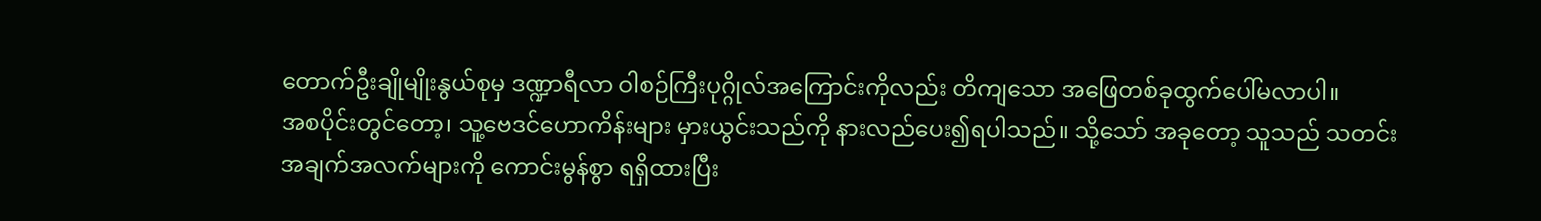တောက်ဦးချိုမျိုးနွယ်စုမှ ဒဏ္ဍာရီလာ ဝါစဉ်ကြီးပုဂ္ဂိုလ်အကြောင်းကိုလည်း တိကျသော အဖြေတစ်ခုထွက်ပေါ်မလာပါ။
အစပိုင်းတွင်တော့၊ သူ့ဗေဒင်ဟောကိန်းများ မှားယွင်းသည်ကို နားလည်ပေး၍ရပါသည်။ သို့သော် အခုတော့ သူသည် သတင်း
အချက်အလက်များကို ကောင်းမွန်စွာ ရရှိထားပြီး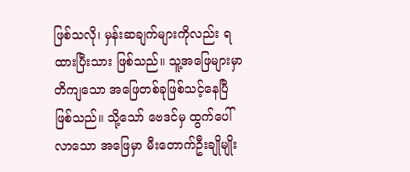ဖြစ်သလို၊ မှန်းဆချက်များကိုလည်း ရထားပြီးသား ဖြစ်သည်။ သူ့အဖြေများမှာ တိကျသော အဖြေတစ်ခုဖြစ်သင့်နေပြီ ဖြစ်သည်။ သို့သော် ဗေဒင်မှ ထွက်ပေါ်လာသော အဖြေမှာ မီးတောက်ဦးချိုမျိုး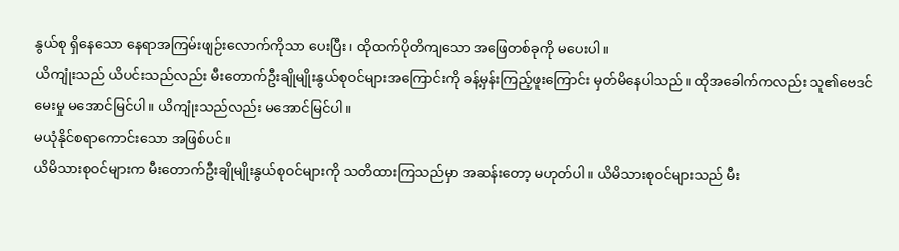နွယ်စု ရှိနေသော နေရာအကြမ်းဖျဉ်းလောက်ကိုသာ ပေးပြီး၊ ထိုထက်ပိုတိကျသော အဖြေတစ်ခုကို မပေးပါ။
ယိကျုံးသည် ယိပင်းသည်လည်း မီးတောက်ဦးချိုမျိုးနွယ်စုဝင်များအကြောင်းကို ခန့်မှန်းကြည့်ဖူးကြောင်း မှတ်မိနေပါသည်။ ထိုအခေါက်ကလည်း သူ၏ဗေဒင်မေးမှု မအောင်မြင်ပါ။ ယိကျုံးသည်လည်း မအောင်မြင်ပါ။
မယုံနိုင်စရာကောင်းသော အဖြစ်ပင်။
ယိမိသားစုဝင်များက မီးတောက်ဦးချိုမျိုးနွယ်စုဝင်များကို သတိထားကြသည်မှာ အဆန်းတော့ မဟုတ်ပါ။ ယိမိသားစုဝင်များသည် မီး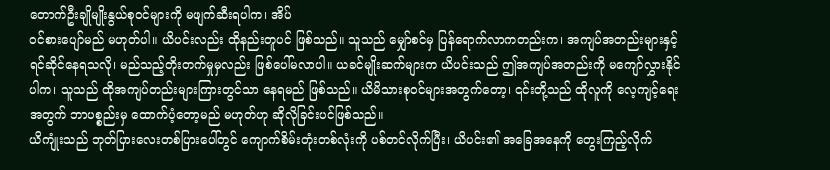တောက်ဦးချိုမျိုးနွယ်စုဝင်များကို မဖျက်ဆီးရပါက၊ အိပ်
ဝင်စားပျော်မည် မဟုတ်ပါ။ ယိပင်းလည်း ထိုနည်းတူပင် ဖြစ်သည်။ သူသည် မျှော်စင်မှ ပြန်ရောက်လာကတည်းက၊ အကျပ်အတည်းများနှင့် ရင်ဆိုင်နေရသလို၊ မည်သည့်တိုးတက်မှုမှလည်း ဖြစ်ပေါ်မလာပါ။ ယခင်မျိုးဆက်များက ယိပင်းသည် ဤအကျပ်အတည်းကို မကျော်လွှားနိုင်ပါက၊ သူသည် ထိုအကျပ်တည်းများကြားတွင်သာ နေရမည် ဖြစ်သည်။ ယိမိသားစုဝင်များအတွက်တော့၊ ၎င်းတို့သည် ထိုလူကို လေ့ကျင့်ရေးအတွက် ဘာပစ္စည်းမှ ထောက်ပံ့တော့မည် မဟုတ်ဟု ဆိုလိုခြင်းပင်ဖြစ်သည်။
ယိကျုံးသည် ဘုတ်ပြားလေးတစ်ပြားပေါ်တွင် ကျောက်စိမ်းတုံးတစ်လုံးကို ပစ်တင်လိုက်ပြီး၊ ယိပင်း၏ အခြေအနေကို တွေးကြည့်လိုက်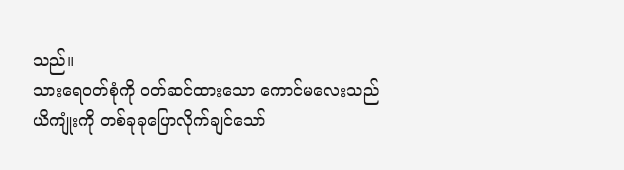သည်။
သားရေဝတ်စုံကို ဝတ်ဆင်ထားသော ကောင်မလေးသည် ယိကျုံးကို တစ်ခုခုပြောလိုက်ချင်သော်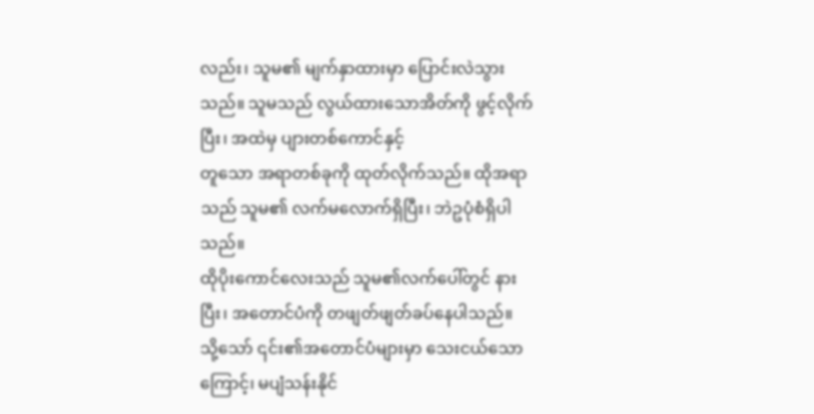လည်း၊ သူမ၏ မျက်နှာထားမှာ ပြောင်းလဲသွားသည်။ သူမသည် လွယ်ထားသောအိတ်ကို ဖွင့်လိုက်ပြီး၊ အထဲမှ ပျားတစ်ကောင်နှင့်
တူသော အရာတစ်ခုကို ထုတ်လိုက်သည်။ ထိုအရာသည် သူမ၏ လက်မလောက်ရှိပြီး၊ ဘဲဥပုံစံရှိပါသည်။
ထိုပိုးကောင်လေးသည် သူမ၏လက်ပေါ်တွင် နားပြီး၊ အတောင်ပံကို တဖျတ်ဖျတ်ခပ်နေပါသည်။
သို့သော် ၎င်း၏အတောင်ပံများမှာ သေးငယ်သောကြောင့်၊ မပျံသန်းနိုင်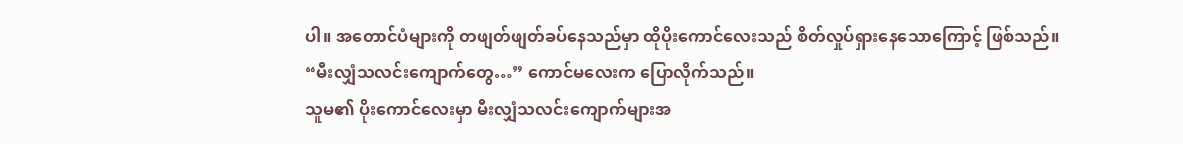ပါ။ အတောင်ပံများကို တဖျတ်ဖျတ်ခပ်နေသည်မှာ ထိုပိုးကောင်လေးသည် စိတ်လှုပ်ရှားနေသောကြောင့် ဖြစ်သည်။
“မီးလျှံသလင်းကျောက်တွေ…” ကောင်မလေးက ပြောလိုက်သည်။
သူမ၏ ပိုးကောင်လေးမှာ မီးလျှံသလင်းကျောက်များအ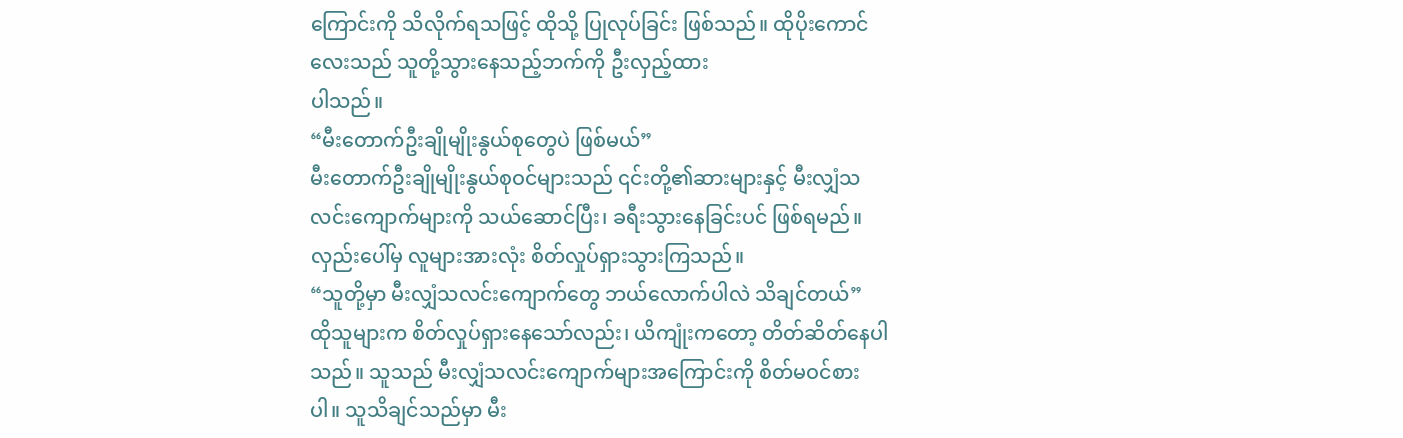ကြောင်းကို သိလိုက်ရသဖြင့် ထိုသို့ ပြုလုပ်ခြင်း ဖြစ်သည်။ ထိုပိုးကောင်လေးသည် သူတို့သွားနေသည့်ဘက်ကို ဦးလှည့်ထား
ပါသည်။
“မီးတောက်ဦးချိုမျိုးနွယ်စုတွေပဲ ဖြစ်မယ်”
မီးတောက်ဦးချိုမျိုးနွယ်စုဝင်များသည် ၎င်းတို့၏ဆားများနှင့် မီးလျှံသလင်းကျောက်များကို သယ်ဆောင်ပြီး၊ ခရီးသွားနေခြင်းပင် ဖြစ်ရမည်။
လှည်းပေါ်မှ လူများအားလုံး စိတ်လှုပ်ရှားသွားကြသည်။
“သူတို့မှာ မီးလျှံသလင်းကျောက်တွေ ဘယ်လောက်ပါလဲ သိချင်တယ်”
ထိုသူများက စိတ်လှုပ်ရှားနေသော်လည်း၊ ယိကျုံးကတော့ တိတ်ဆိတ်နေပါသည်။ သူသည် မီးလျှံသလင်းကျောက်များအကြောင်းကို စိတ်မဝင်စားပါ။ သူသိချင်သည်မှာ မီး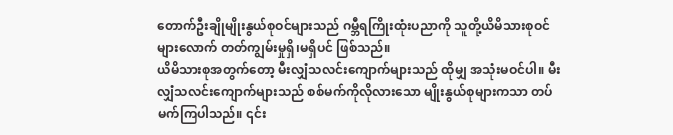တောက်ဦးချိုမျိုးနွယ်စုဝင်များသည် ဂမ္ဘီရကြိုးထုံးပညာကို သူတို့ယိမိသားစုဝင်များလောက် တတ်ကျွမ်းမှုရှိ၊မရှိပင် ဖြစ်သည်။
ယိမိသားစုအတွက်တော့ မီးလျှံသလင်းကျောက်များသည် ထိုမျှ အသုံးမဝင်ပါ။ မီးလျှံသလင်းကျောက်များသည် စစ်မက်ကိုလိုလားသော မျိုးနွယ်စုများကသာ တပ်မက်ကြပါသည်။ ၎င်း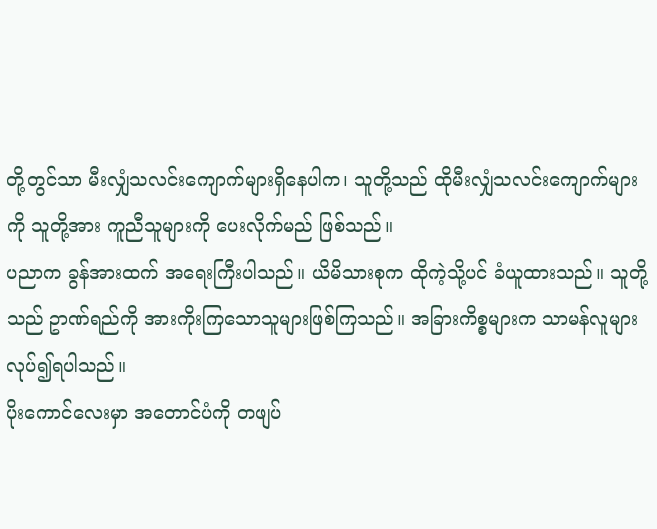တို့တွင်သာ မီးလျှံသလင်းကျောက်များရှိနေပါက၊ သူတို့သည် ထိုမီးလျှံသလင်းကျောက်များကို သူတို့အား ကူညီသူများကို ပေးလိုက်မည် ဖြစ်သည်။
ပညာက ခွန်အားထက် အရေးကြီးပါသည်။ ယိမိသားစုက ထိုကဲ့သို့ပင် ခံယူထားသည်။ သူတို့သည် ဥာဏ်ရည်ကို အားကိုးကြသောသူများဖြစ်ကြသည်။ အခြားကိစ္စများက သာမန်လူများလုပ်၍ရပါသည်။
ပိုးကောင်လေးမှာ အတောင်ပံကို တဖျပ်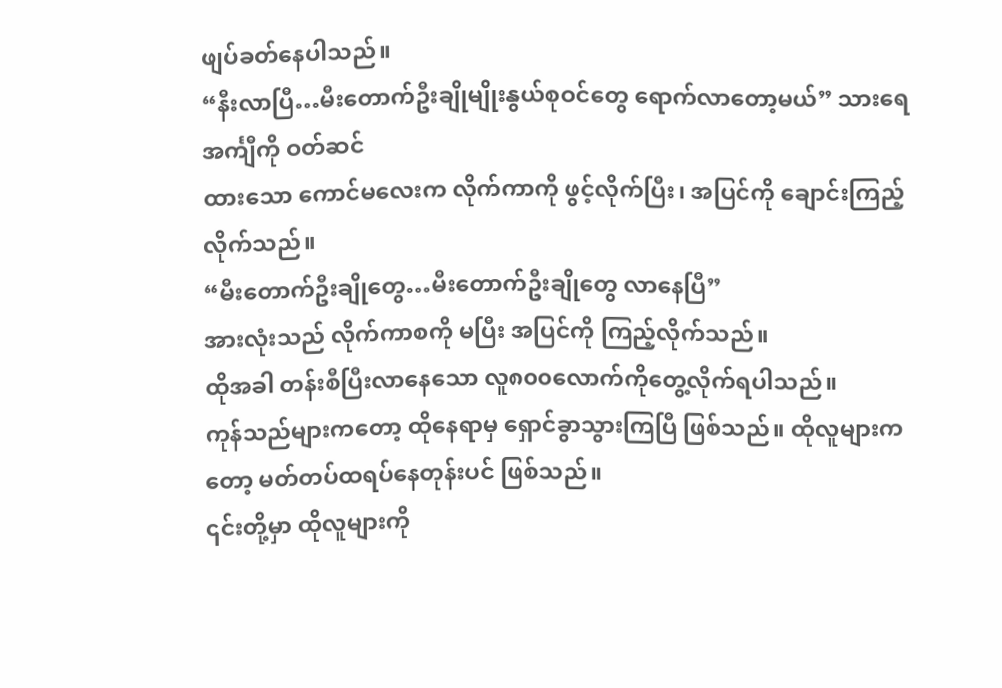ဖျပ်ခတ်နေပါသည်။
“နီးလာပြီ…မီးတောက်ဦးချိုမျိုးနွယ်စုဝင်တွေ ရောက်လာတော့မယ်” သားရေအင်္ကျီကို ဝတ်ဆင်
ထားသော ကောင်မလေးက လိုက်ကာကို ဖွင့်လိုက်ပြီး၊ အပြင်ကို ချောင်းကြည့်လိုက်သည်။
“မီးတောက်ဦးချိုတွေ…မီးတောက်ဦးချိုတွေ လာနေပြီ”
အားလုံးသည် လိုက်ကာစကို မပြီး အပြင်ကို ကြည့်လိုက်သည်။
ထိုအခါ တန်းစီပြီးလာနေသော လူ၈၀၀လောက်ကိုတွေ့လိုက်ရပါသည်။
ကုန်သည်များကတော့ ထိုနေရာမှ ရှောင်ခွာသွားကြပြီ ဖြစ်သည်။ ထိုလူများကတော့ မတ်တပ်ထရပ်နေတုန်းပင် ဖြစ်သည်။
၎င်းတို့မှာ ထိုလူများကို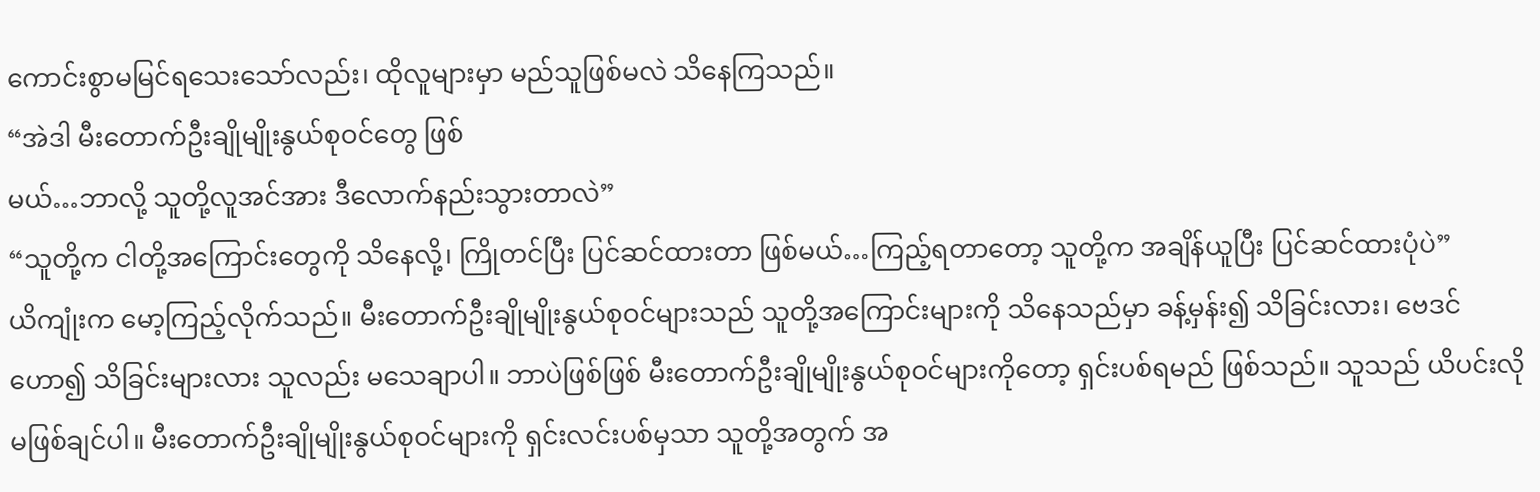ကောင်းစွာမမြင်ရသေးသော်လည်း၊ ထိုလူများမှာ မည်သူဖြစ်မလဲ သိနေကြသည်။
“အဲဒါ မီးတောက်ဦးချိုမျိုးနွယ်စုဝင်တွေ ဖြစ်
မယ်…ဘာလို့ သူတို့လူအင်အား ဒီလောက်နည်းသွားတာလဲ”
“သူတို့က ငါတို့အကြောင်းတွေကို သိနေလို့၊ ကြိုတင်ပြီး ပြင်ဆင်ထားတာ ဖြစ်မယ်…ကြည့်ရတာတော့ သူတို့က အချိန်ယူပြီး ပြင်ဆင်ထားပုံပဲ”
ယိကျုံးက မော့ကြည့်လိုက်သည်။ မီးတောက်ဦးချိုမျိုးနွယ်စုဝင်များသည် သူတို့အကြောင်းများကို သိနေသည်မှာ ခန့်မှန်း၍ သိခြင်းလား၊ ဗေဒင်ဟော၍ သိခြင်းများလား သူလည်း မသေချာပါ။ ဘာပဲဖြစ်ဖြစ် မီးတောက်ဦးချိုမျိုးနွယ်စုဝင်များကိုတော့ ရှင်းပစ်ရမည် ဖြစ်သည်။ သူသည် ယိပင်းလို မဖြစ်ချင်ပါ။ မီးတောက်ဦးချိုမျိုးနွယ်စုဝင်များကို ရှင်းလင်းပစ်မှသာ သူတို့အတွက် အ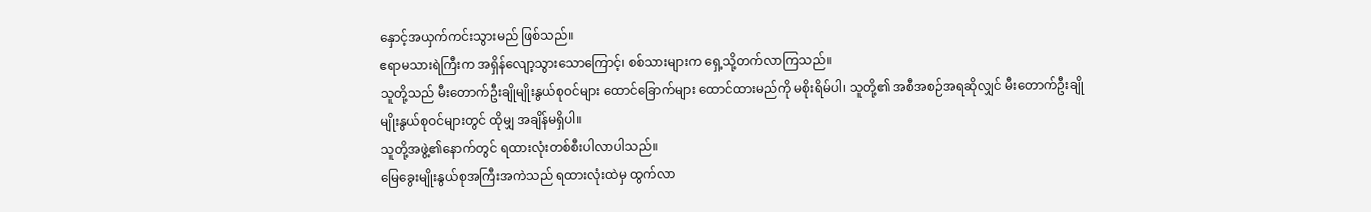နှောင့်အယှက်ကင်းသွားမည် ဖြစ်သည်။
ဧရာမသားရဲကြီးက အရှိန်လျော့သွားသောကြောင့်၊ စစ်သားများက ရှေ့သို့တက်လာကြသည်။
သူတို့သည် မီးတောက်ဦးချိုမျိုးနွယ်စုဝင်များ ထောင်ခြောက်များ ထောင်ထားမည်ကို မစိုးရိမ်ပါ၊ သူတို့၏ အစီအစဉ်အရဆိုလျှင် မီးတောက်ဦးချိုမျိုးနွယ်စုဝင်များတွင် ထိုမျှ အချိန်မရှိပါ။
သူတို့အဖွဲ့၏နောက်တွင် ရထားလုံးတစ်စီးပါလာပါသည်။
မြေခွေးမျိုးနွယ်စုအကြီးအကဲသည် ရထားလုံးထဲမှ ထွက်လာ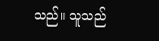သည်။ သူသည်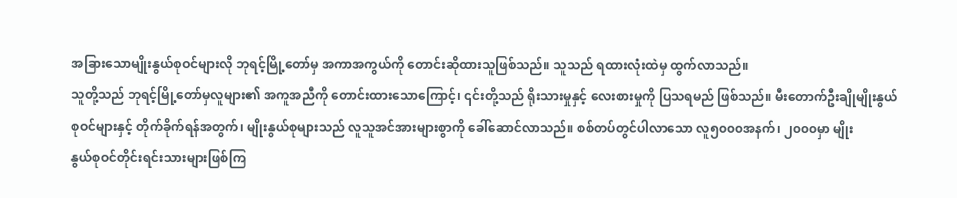အခြားသောမျိုးနွယ်စုဝင်များလို ဘုရင့်မြို့တော်မှ အကာအကွယ်ကို တောင်းဆိုထားသူဖြစ်သည်။ သူသည် ရထားလုံးထဲမှ ထွက်လာသည်။
သူတို့သည် ဘုရင့်မြို့တော်မှလူများ၏ အကူအညီကို တောင်းထားသောကြောင့်၊ ၎င်းတို့သည် ရိုးသားမှုနှင့် လေးစားမှုကို ပြသရမည် ဖြစ်သည်။ မီးတောက်ဦးချိုမျိုးနွယ်စုဝင်များနှင့် တိုက်ခိုက်ရန်အတွက်၊ မျိုးနွယ်စုများသည် လူသူအင်အားများစွာကို ခေါ်ဆောင်လာသည်။ စစ်တပ်တွင်ပါလာသော လူ၅၀၀၀အနက်၊ ၂၀၀၀မှာ မျိုး
နွယ်စုဝင်တိုင်းရင်းသားများဖြစ်ကြ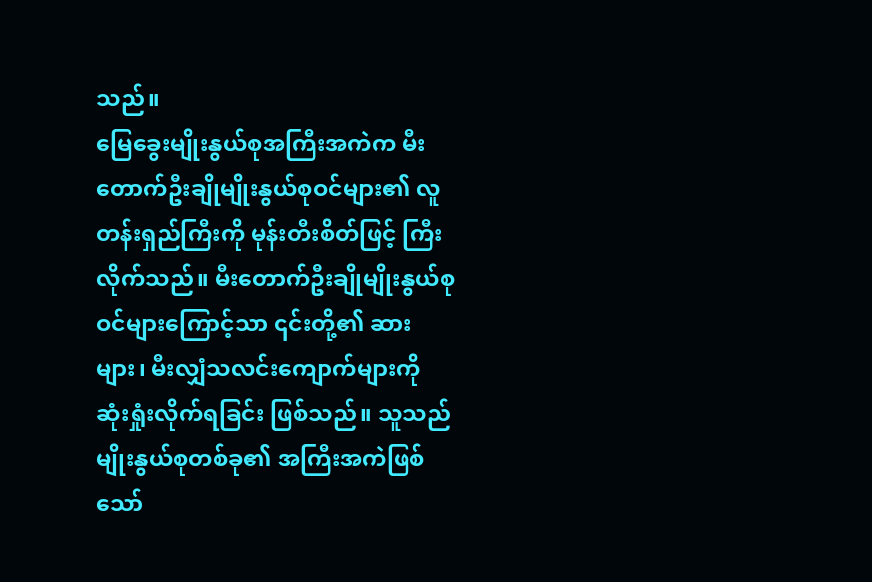သည်။
မြေခွေးမျိုးနွယ်စုအကြီးအကဲက မီးတောက်ဦးချိုမျိုးနွယ်စုဝင်များ၏ လူတန်းရှည်ကြီးကို မုန်းတီးစိတ်ဖြင့် ကြီးလိုက်သည်။ မီးတောက်ဦးချိုမျိုးနွယ်စုဝင်များကြောင့်သာ ၎င်းတို့၏ ဆားများ၊ မီးလျှံသလင်းကျောက်များကို ဆုံးရှုံးလိုက်ရခြင်း ဖြစ်သည်။ သူသည် မျိုးနွယ်စုတစ်ခု၏ အကြီးအကဲဖြစ်သော်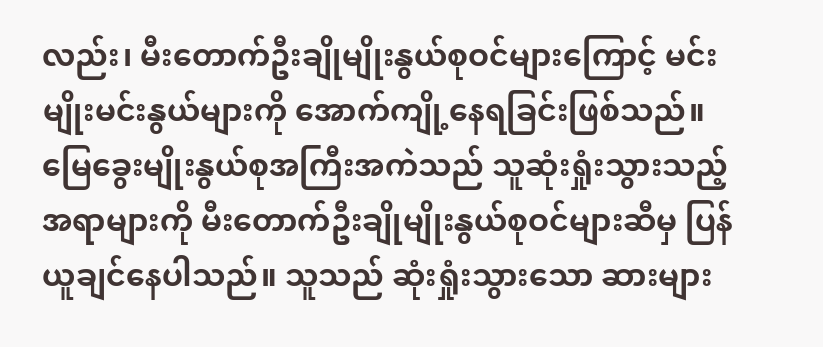လည်း၊ မီးတောက်ဦးချိုမျိုးနွယ်စုဝင်များကြောင့် မင်းမျိုးမင်းနွယ်များကို အောက်ကျို့နေရခြင်းဖြစ်သည်။
မြေခွေးမျိုးနွယ်စုအကြီးအကဲသည် သူဆုံးရှုံးသွားသည့်အရာများကို မီးတောက်ဦးချိုမျိုးနွယ်စုဝင်များဆီမှ ပြန်ယူချင်နေပါသည်။ သူသည် ဆုံးရှုံးသွားသော ဆားများ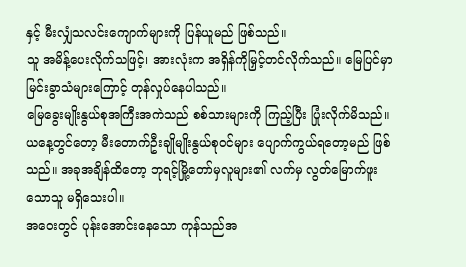နှင့် မီးလျှံသလင်းကျောက်များကို ပြန်ယူမည် ဖြစ်သည်။
သူ အမိန့်ပေးလိုက်သဖြင့်၊ အားလုံးက အရှိန်ကိုမြှင့်တင်လိုက်သည်။ မြေပြင်မှာ မြင်းခွာသံများကြောင့် တုန်လှုပ်နေပါသည်။
မြေခွေးမျိုးနွယ်စုအကြီးအကဲသည် စစ်သားများကို ကြည့်ပြီး ပြုံးလိုက်မိသည်။ ယနေ့တွင်တော့ မီးတောက်ဦးချိုမျိုးနွယ်စုဝင်များ ပျောက်ကွယ်ရတော့မည် ဖြစ်သည်။ အခုအချိန်ထိတော့ ဘုရင့်မြို့တော်မှလူများ၏ လက်မှ လွတ်မြောက်ဖူးသောသူ မရှိသေးပါ။
အဝေးတွင် ပုန်းအောင်းနေသော ကုန်သည်အ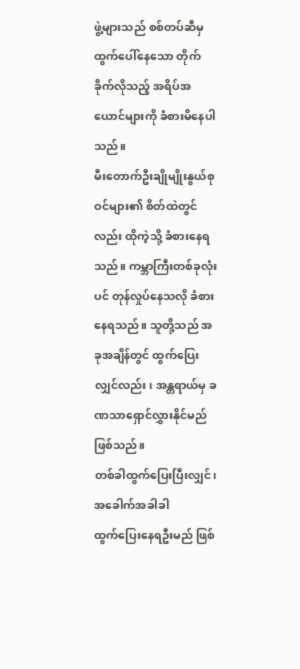ဖွဲ့များသည် စစ်တပ်ဆီမှ ထွက်ပေါ်နေသော တိုက်ခိုက်လိုသည့် အရိပ်အယောင်များကို ခံစားမိနေပါသည်။
မီးတောက်ဦးချိုမျိုးနွယ်စုဝင်များ၏ စိတ်ထဲတွင်လည်း ထိုကဲ့သို့ ခံစားနေရသည်။ ကမ္ဘာကြီးတစ်ခုလုံးပင် တုန်လှုပ်နေသလို ခံစားနေရသည်။ သူတို့သည် အခုအချိန်တွင် ထွက်ပြေးလျှင်လည်း၊ အန္တရာယ်မှ ခဏသာရှောင်လွှားနိုင်မည် ဖြစ်သည်။
တစ်ခါထွက်ပြေးပြီးလျှင်၊ အခေါက်အခါခါ
ထွက်ပြေးနေရဦးမည် ဖြစ်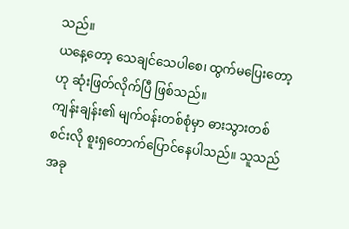သည်။
ယနေ့တော့ သေချင်သေပါစေ၊ ထွက်မပြေးတော့ဟု ဆုံးဖြတ်လိုက်ပြီ ဖြစ်သည်။
ကျန်းချန်း၏ မျက်ဝန်းတစ်စုံမှာ ဓားသွားတစ်စင်းလို စူးရှတောက်ပြောင်နေပါသည်။ သူသည် အခု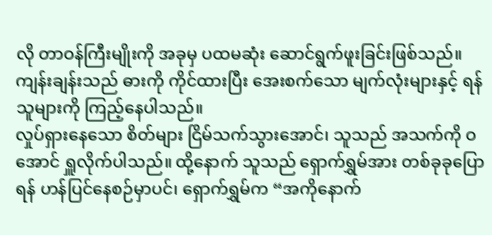လို တာဝန်ကြီးမျိုးကို အခုမှ ပထမဆုံး ဆောင်ရွက်ဖူးခြင်းဖြစ်သည်။ ကျန်းချန်းသည် ဓားကို ကိုင်ထားပြီး အေးစက်သော မျက်လုံးများနှင့် ရန်သူများကို ကြည့်နေပါသည်။
လှုပ်ရှားနေသော စိတ်များ ငြိမ်သက်သွားအောင်၊ သူသည် အသက်ကို ဝအောင် ရှူလိုက်ပါသည်။ ထို့နောက် သူသည် ရှောက်ရွှမ်အား တစ်ခုခုပြောရန် ဟန်ပြင်နေစဉ်မှာပင်၊ ရှောက်ရွှမ်က “အကိုနောက်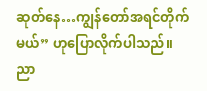ဆုတ်နေ…ကျွန်တော်အရင်တိုက်မယ်” ဟုပြောလိုက်ပါသည်။
ညာ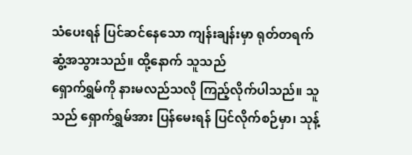သံပေးရန် ပြင်ဆင်နေသော ကျန်းချန်းမှာ ရုတ်တရက် ဆွံ့အသွားသည်။ ထို့နောက် သူသည်
ရှောက်ရွှမ်ကို နားမလည်သလို ကြည့်လိုက်ပါသည်။ သူသည် ရှောက်ရွှမ်အား ပြန်မေးရန် ပြင်လိုက်စဉ်မှာ၊ သုန့်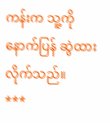ကန်းက သူ့ကို နောက်ပြန် ဆွဲထားလိုက်သည်။
***